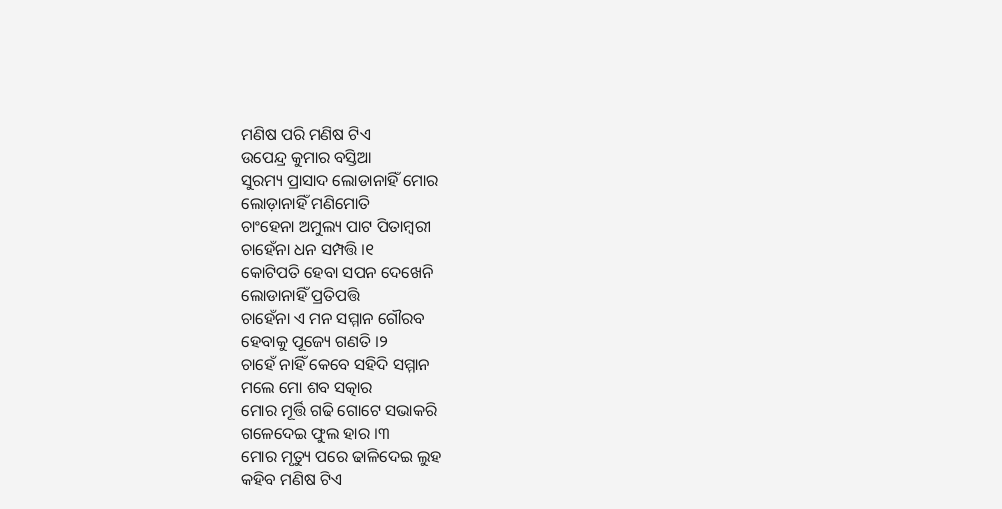ମଣିଷ ପରି ମଣିଷ ଟିଏ
ଉପେନ୍ଦ୍ର କୁମାର ବସ୍ତିଆ
ସୁରମ୍ୟ ପ୍ରାସାଦ ଲୋଡାନାହିଁ ମୋର
ଲୋଡ଼ାନାହିଁ ମଣିମୋତି
ଚାଂହେନା ଅମୁଲ୍ୟ ପାଟ ପିତାମ୍ବରୀ
ଚାହେଁନା ଧନ ସମ୍ପତ୍ତି ।୧
କୋଟିପତି ହେବା ସପନ ଦେଖେନି
ଲୋଡାନାହିଁ ପ୍ରତିପତ୍ତି
ଚାହେଁନା ଏ ମନ ସମ୍ମାନ ଗୌରବ
ହେବାକୁ ପୂଜ୍ୟେ ଗଣତି ।୨
ଚାହେଁ ନାହିଁ କେବେ ସହିଦି ସମ୍ମାନ
ମଲେ ମୋ ଶବ ସତ୍କାର
ମୋର ମୂର୍ତ୍ତି ଗଢି ଗୋଟେ ସଭାକରି
ଗଳେଦେଇ ଫୁଲ ହାର ।୩
ମୋର ମୃତ୍ୟୁ ପରେ ଢାଳିଦେଇ ଲୁହ
କହିବ ମଣିଷ ଟିଏ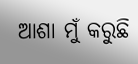ଆଶା ମୁଁ କରୁଛି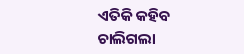ଏତିକି କହିବ
ଚାଲିଗଲା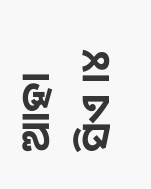ଆହା ସିଏ ।୪